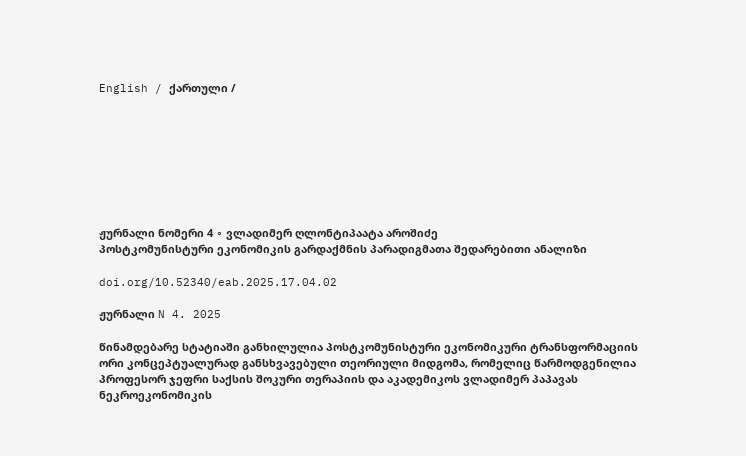English / ქართული /








ჟურნალი ნომერი 4 ∘ ვლადიმერ ღლონტიპაატა აროშიძე
პოსტკომუნისტური ეკონომიკის გარდაქმნის პარადიგმათა შედარებითი ანალიზი

doi.org/10.52340/eab.2025.17.04.02

ჟურნალი N 4. 2025

წინამდებარე სტატიაში განხილულია პოსტკომუნისტური ეკონომიკური ტრანსფორმაციის ორი კონცეპტუალურად განსხვავებული თეორიული მიდგომა, რომელიც წარმოდგენილია პროფესორ ჯეფრი საქსის შოკური თერაპიის და აკადემიკოს ვლადიმერ პაპავას ნეკროეკონომიკის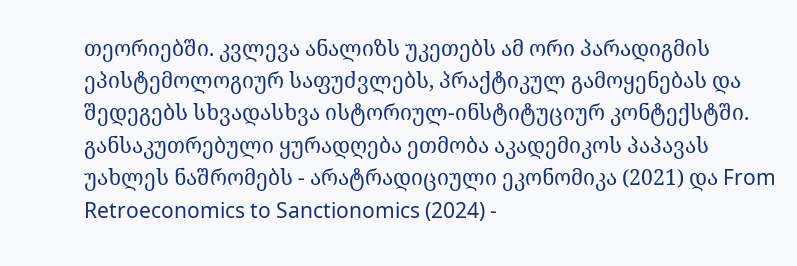თეორიებში. კვლევა ანალიზს უკეთებს ამ ორი პარადიგმის ეპისტემოლოგიურ საფუძვლებს, პრაქტიკულ გამოყენებას და შედეგებს სხვადასხვა ისტორიულ-ინსტიტუციურ კონტექსტში.
განსაკუთრებული ყურადღება ეთმობა აკადემიკოს პაპავას უახლეს ნაშრომებს - არატრადიციული ეკონომიკა (2021) და From Retroeconomics to Sanctionomics (2024) -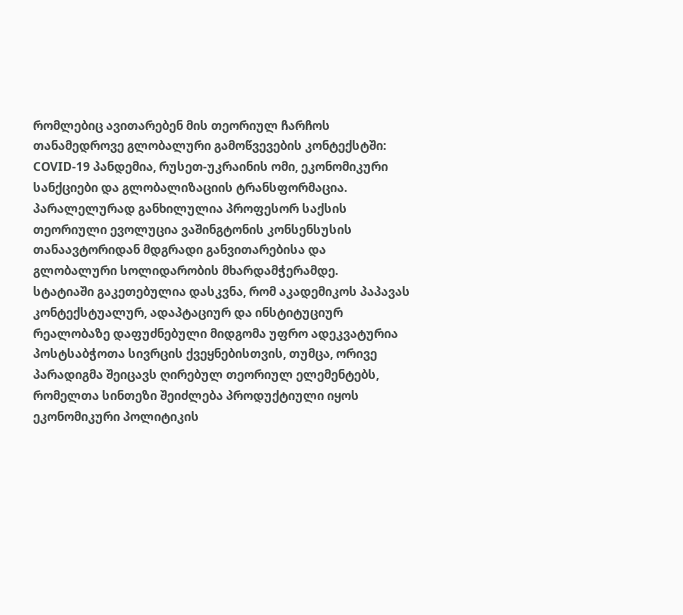რომლებიც ავითარებენ მის თეორიულ ჩარჩოს თანამედროვე გლობალური გამოწვევების კონტექსტში: COVID-19 პანდემია, რუსეთ-უკრაინის ომი, ეკონომიკური სანქციები და გლობალიზაციის ტრანსფორმაცია. პარალელურად განხილულია პროფესორ საქსის თეორიული ევოლუცია ვაშინგტონის კონსენსუსის თანაავტორიდან მდგრადი განვითარებისა და გლობალური სოლიდარობის მხარდამჭერამდე.
სტატიაში გაკეთებულია დასკვნა, რომ აკადემიკოს პაპავას კონტექსტუალურ, ადაპტაციურ და ინსტიტუციურ რეალობაზე დაფუძნებული მიდგომა უფრო ადეკვატურია პოსტსაბჭოთა სივრცის ქვეყნებისთვის, თუმცა, ორივე პარადიგმა შეიცავს ღირებულ თეორიულ ელემენტებს, რომელთა სინთეზი შეიძლება პროდუქტიული იყოს ეკონომიკური პოლიტიკის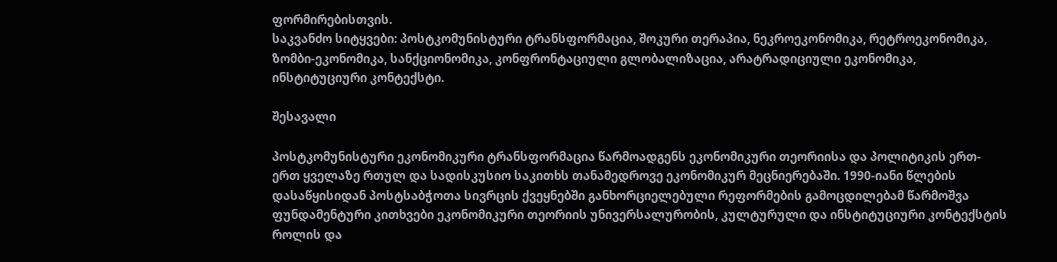ფორმირებისთვის.
საკვანძო სიტყვები: პოსტკომუნისტური ტრანსფორმაცია, შოკური თერაპია, ნეკროეკონომიკა, რეტროეკონომიკა, ზომბი-ეკონომიკა, სანქციონომიკა, კონფრონტაციული გლობალიზაცია, არატრადიციული ეკონომიკა, ინსტიტუციური კონტექსტი.

შესავალი

პოსტკომუნისტური ეკონომიკური ტრანსფორმაცია წარმოადგენს ეკონომიკური თეორიისა და პოლიტიკის ერთ-ერთ ყველაზე რთულ და სადისკუსიო საკითხს თანამედროვე ეკონომიკურ მეცნიერებაში. 1990-იანი წლების დასაწყისიდან პოსტსაბჭოთა სივრცის ქვეყნებში განხორციელებული რეფორმების გამოცდილებამ წარმოშვა ფუნდამენტური კითხვები ეკონომიკური თეორიის უნივერსალურობის, კულტურული და ინსტიტუციური კონტექსტის როლის და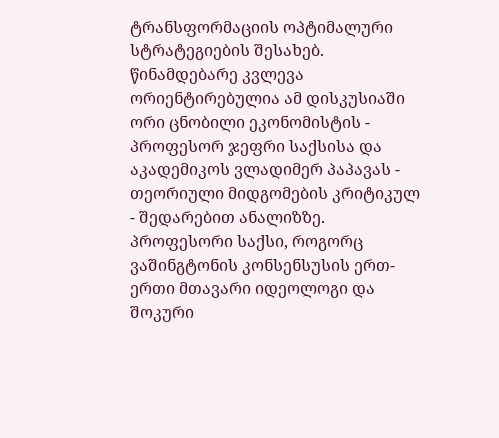ტრანსფორმაციის ოპტიმალური სტრატეგიების შესახებ.
წინამდებარე კვლევა ორიენტირებულია ამ დისკუსიაში ორი ცნობილი ეკონომისტის - პროფესორ ჯეფრი საქსისა და აკადემიკოს ვლადიმერ პაპავას - თეორიული მიდგომების კრიტიკულ - შედარებით ანალიზზე. პროფესორი საქსი, როგორც ვაშინგტონის კონსენსუსის ერთ-ერთი მთავარი იდეოლოგი და შოკური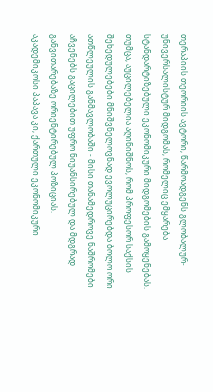თერაპიის თეორიის ავტორი, წარმოადგენს გლობალურ-უნივერსალისტურ მიდგომას, რომელიც ემყარება სტანდარტიზებული ეკონომიკური მიდგომების გამოყენებას. თუმცა, აუცილებელია აღინიშნოს, რომ პროფესორ საქსის შეხედულებები მნიშვნელოვნად ევოლუცირებდა ბოლო ორი ათწლეულის განმავლობაში - მისი თანამედროვე ნაშრომები აჩვენებს გაცილებით უფრო ნიუანსირებულ და მდგრად განვითარებაზე ორიენტირებულ პოზიციას.
აკადემიკოსი პაპავა კი, ქართული ეკონომიკური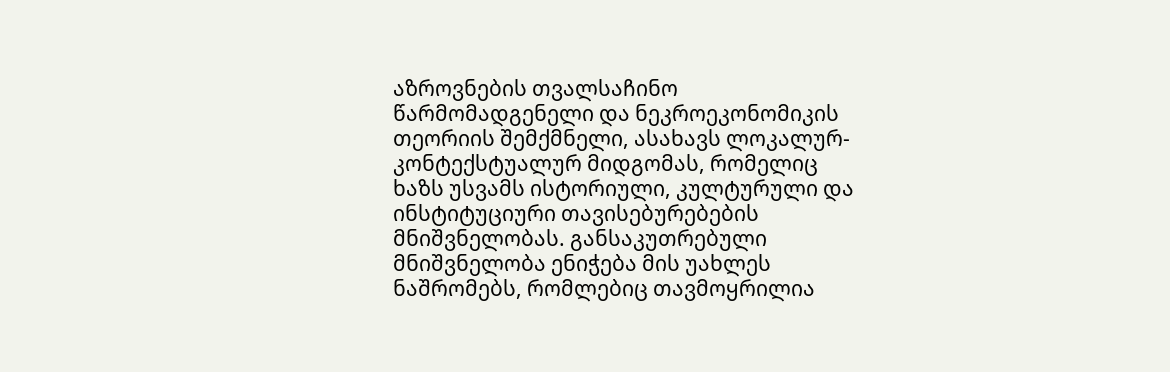აზროვნების თვალსაჩინო წარმომადგენელი და ნეკროეკონომიკის თეორიის შემქმნელი, ასახავს ლოკალურ-კონტექსტუალურ მიდგომას, რომელიც ხაზს უსვამს ისტორიული, კულტურული და ინსტიტუციური თავისებურებების მნიშვნელობას. განსაკუთრებული მნიშვნელობა ენიჭება მის უახლეს ნაშრომებს, რომლებიც თავმოყრილია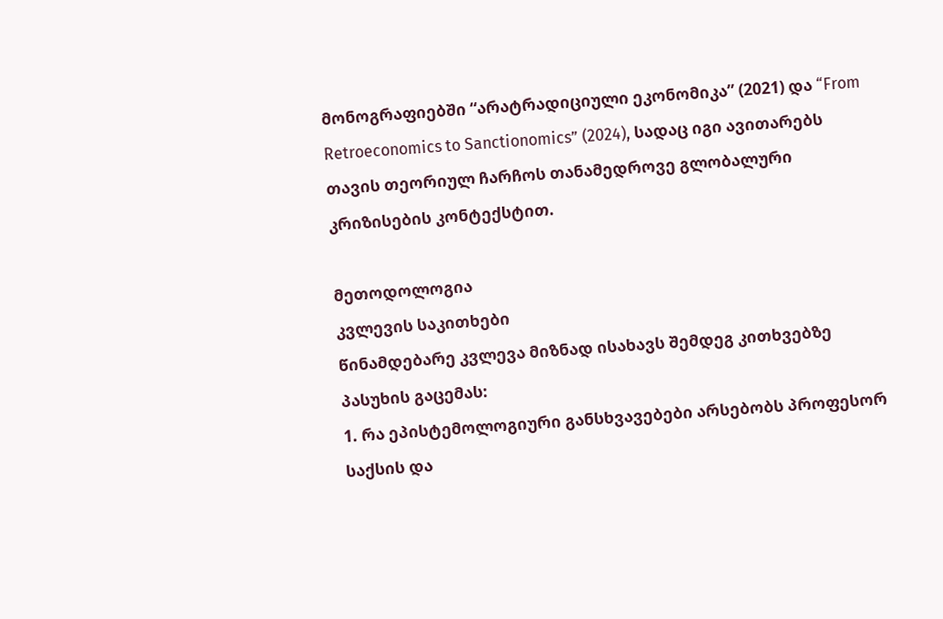მონოგრაფიებში “არატრადიციული ეკონომიკა” (2021) და “From Retroeconomics to Sanctionomics” (2024), სადაც იგი ავითარებს თავის თეორიულ ჩარჩოს თანამედროვე გლობალური კრიზისების კონტექსტით.

მეთოდოლოგია
კვლევის საკითხები
წინამდებარე კვლევა მიზნად ისახავს შემდეგ კითხვებზე პასუხის გაცემას:
1. რა ეპისტემოლოგიური განსხვავებები არსებობს პროფესორ საქსის და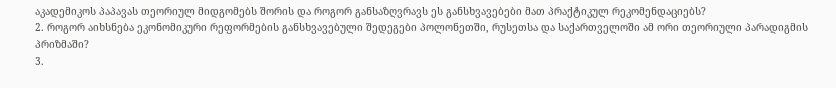აკადემიკოს პაპავას თეორიულ მიდგომებს შორის და როგორ განსაზღვრავს ეს განსხვავებები მათ პრაქტიკულ რეკომენდაციებს?
2. როგორ აიხსნება ეკონომიკური რეფორმების განსხვავებული შედეგები პოლონეთში, რუსეთსა და საქართველოში ამ ორი თეორიული პარადიგმის პრიზმაში?
3.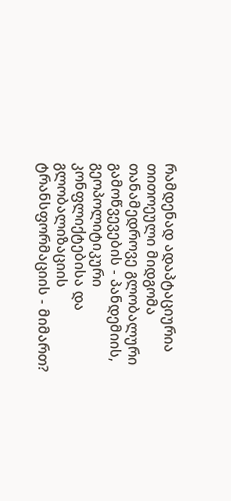რამდენად ადაპტაციურია თითოეული მიდგომა თანამედროვე გლობალური გამოწვევების - პანდემიის, გეოპოლიტიკური კონფლიქტებისა და გლობალიზაციის ტრანსფორმაციის - მიმართ?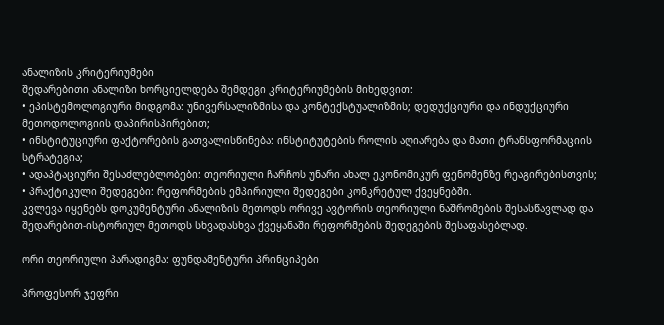ანალიზის კრიტერიუმები
შედარებითი ანალიზი ხორციელდება შემდეგი კრიტერიუმების მიხედვით:
• ეპისტემოლოგიური მიდგომა: უნივერსალიზმისა და კონტექსტუალიზმის; დედუქციური და ინდუქციური მეთოდოლოგიის დაპირისპირებით;
• ინსტიტუციური ფაქტორების გათვალისწინება: ინსტიტუტების როლის აღიარება და მათი ტრანსფორმაციის სტრატეგია;
• ადაპტაციური შესაძლებლობები: თეორიული ჩარჩოს უნარი ახალ ეკონომიკურ ფენომენზე რეაგირებისთვის;
• პრაქტიკული შედეგები: რეფორმების ემპირიული შედეგები კონკრეტულ ქვეყნებში.
კვლევა იყენებს დოკუმენტური ანალიზის მეთოდს ორივე ავტორის თეორიული ნაშრომების შესასწავლად და შედარებით-ისტორიულ მეთოდს სხვადასხვა ქვეყანაში რეფორმების შედეგების შესაფასებლად.

ორი თეორიული პარადიგმა: ფუნდამენტური პრინციპები

პროფესორ ჯეფრი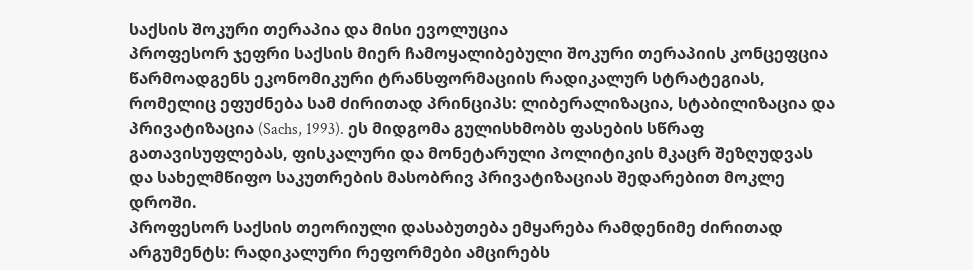საქსის შოკური თერაპია და მისი ევოლუცია
პროფესორ ჯეფრი საქსის მიერ ჩამოყალიბებული შოკური თერაპიის კონცეფცია წარმოადგენს ეკონომიკური ტრანსფორმაციის რადიკალურ სტრატეგიას, რომელიც ეფუძნება სამ ძირითად პრინციპს: ლიბერალიზაცია, სტაბილიზაცია და პრივატიზაცია (Sachs, 1993). ეს მიდგომა გულისხმობს ფასების სწრაფ გათავისუფლებას, ფისკალური და მონეტარული პოლიტიკის მკაცრ შეზღუდვას და სახელმწიფო საკუთრების მასობრივ პრივატიზაციას შედარებით მოკლე დროში.
პროფესორ საქსის თეორიული დასაბუთება ემყარება რამდენიმე ძირითად არგუმენტს: რადიკალური რეფორმები ამცირებს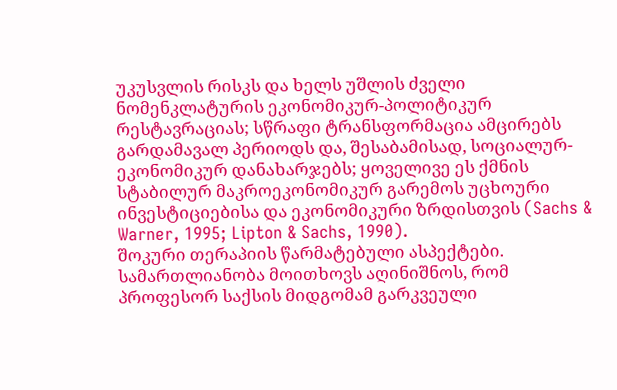უკუსვლის რისკს და ხელს უშლის ძველი ნომენკლატურის ეკონომიკურ-პოლიტიკურ რესტავრაციას; სწრაფი ტრანსფორმაცია ამცირებს გარდამავალ პერიოდს და, შესაბამისად, სოციალურ-ეკონომიკურ დანახარჯებს; ყოველივე ეს ქმნის სტაბილურ მაკროეკონომიკურ გარემოს უცხოური ინვესტიციებისა და ეკონომიკური ზრდისთვის (Sachs & Warner, 1995; Lipton & Sachs, 1990).
შოკური თერაპიის წარმატებული ასპექტები. სამართლიანობა მოითხოვს აღინიშნოს, რომ პროფესორ საქსის მიდგომამ გარკვეული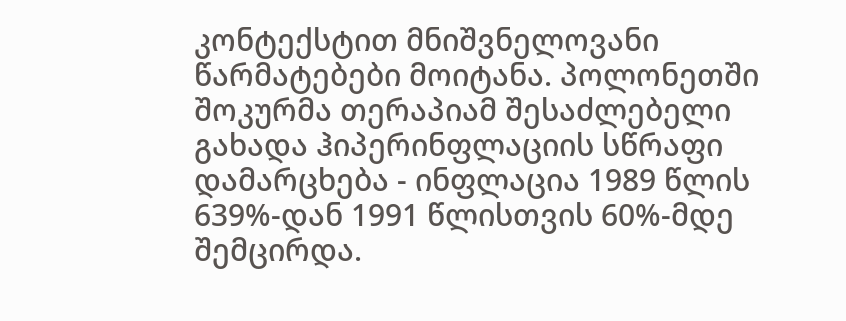კონტექსტით მნიშვნელოვანი წარმატებები მოიტანა. პოლონეთში შოკურმა თერაპიამ შესაძლებელი გახადა ჰიპერინფლაციის სწრაფი დამარცხება - ინფლაცია 1989 წლის 639%-დან 1991 წლისთვის 60%-მდე შემცირდა.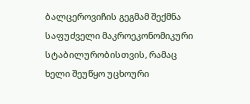ბალცეროვიჩის გეგმამ შექმნა საფუძველი მაკროეკონომიკური სტაბილურობისთვის, რამაც ხელი შეუწყო უცხოური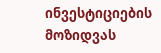ინვესტიციების მოზიდვას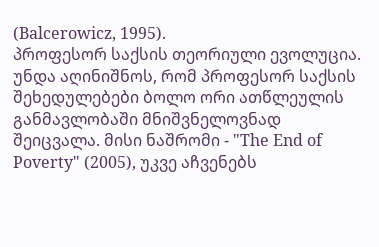(Balcerowicz, 1995).
პროფესორ საქსის თეორიული ევოლუცია. უნდა აღინიშნოს, რომ პროფესორ საქსის შეხედულებები ბოლო ორი ათწლეულის განმავლობაში მნიშვნელოვნად შეიცვალა. მისი ნაშრომი - "The End of Poverty" (2005), უკვე აჩვენებს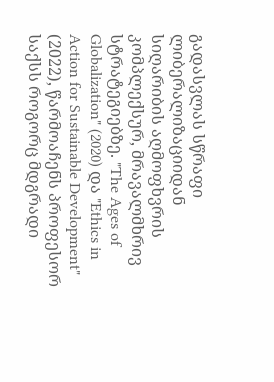გადასვლას სწრაფი ლიბერალიზაციიდან სიღარიბის აღმოფხვრის კომპლექსურ, მრავალმხრივ სტრატეგიებზე. "The Ages of Globalization" (2020) და "Ethics in Action for Sustainable Development" (2022), წარმოაჩენს პროფესორ საქსს როგორც მდგრადი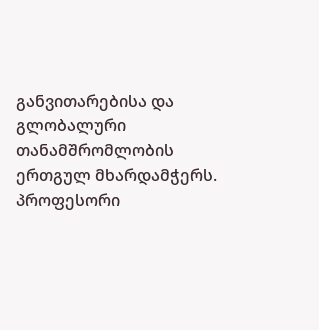განვითარებისა და გლობალური თანამშრომლობის ერთგულ მხარდამჭერს.
პროფესორი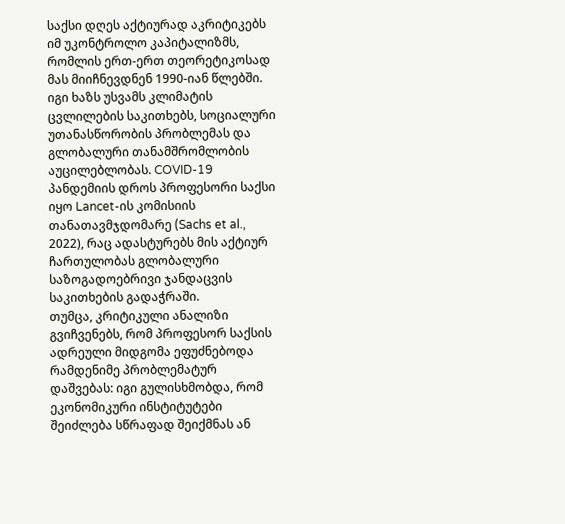საქსი დღეს აქტიურად აკრიტიკებს იმ უკონტროლო კაპიტალიზმს, რომლის ერთ-ერთ თეორეტიკოსად მას მიიჩნევდნენ 1990-იან წლებში. იგი ხაზს უსვამს კლიმატის ცვლილების საკითხებს, სოციალური უთანასწორობის პრობლემას და გლობალური თანამშრომლობის აუცილებლობას. COVID-19 პანდემიის დროს პროფესორი საქსი იყო Lancet-ის კომისიის თანათავმჯდომარე (Sachs et al., 2022), რაც ადასტურებს მის აქტიურ ჩართულობას გლობალური საზოგადოებრივი ჯანდაცვის საკითხების გადაჭრაში.
თუმცა, კრიტიკული ანალიზი გვიჩვენებს, რომ პროფესორ საქსის ადრეული მიდგომა ეფუძნებოდა რამდენიმე პრობლემატურ დაშვებას: იგი გულისხმობდა, რომ ეკონომიკური ინსტიტუტები შეიძლება სწრაფად შეიქმნას ან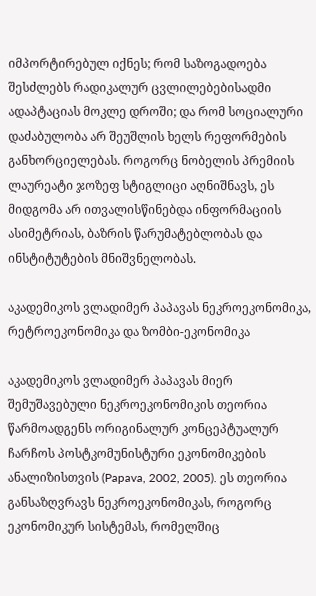იმპორტირებულ იქნეს; რომ საზოგადოება შესძლებს რადიკალურ ცვლილებებისადმი ადაპტაციას მოკლე დროში; და რომ სოციალური დაძაბულობა არ შეუშლის ხელს რეფორმების განხორციელებას. როგორც ნობელის პრემიის ლაურეატი ჯოზეფ სტიგლიცი აღნიშნავს, ეს მიდგომა არ ითვალისწინებდა ინფორმაციის ასიმეტრიას, ბაზრის წარუმატებლობას და ინსტიტუტების მნიშვნელობას.

აკადემიკოს ვლადიმერ პაპავას ნეკროეკონომიკა, რეტროეკონომიკა და ზომბი-ეკონომიკა

აკადემიკოს ვლადიმერ პაპავას მიერ შემუშავებული ნეკროეკონომიკის თეორია წარმოადგენს ორიგინალურ კონცეპტუალურ ჩარჩოს პოსტკომუნისტური ეკონომიკების ანალიზისთვის (Papava, 2002, 2005). ეს თეორია განსაზღვრავს ნეკროეკონომიკას, როგორც ეკონომიკურ სისტემას, რომელშიც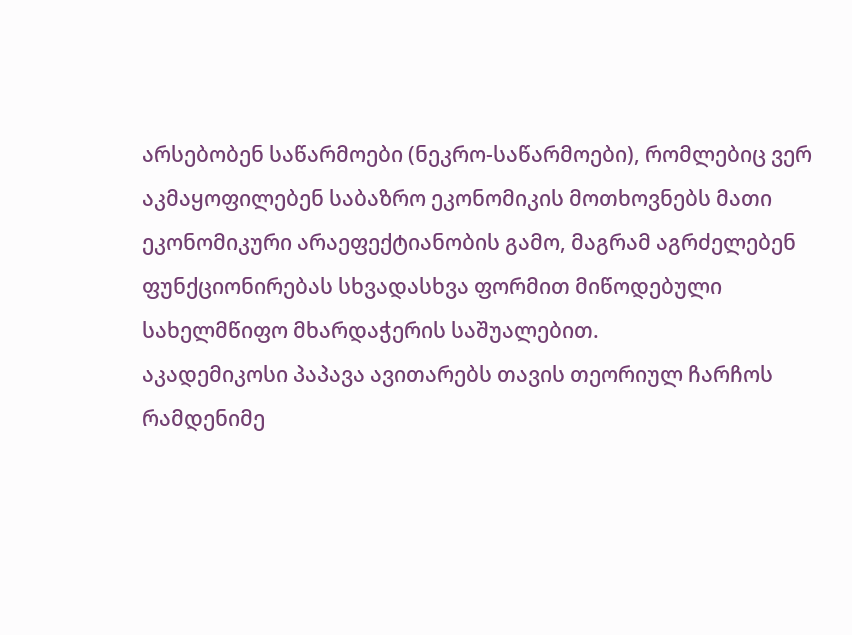არსებობენ საწარმოები (ნეკრო-საწარმოები), რომლებიც ვერ აკმაყოფილებენ საბაზრო ეკონომიკის მოთხოვნებს მათი ეკონომიკური არაეფექტიანობის გამო, მაგრამ აგრძელებენ ფუნქციონირებას სხვადასხვა ფორმით მიწოდებული სახელმწიფო მხარდაჭერის საშუალებით.
აკადემიკოსი პაპავა ავითარებს თავის თეორიულ ჩარჩოს რამდენიმე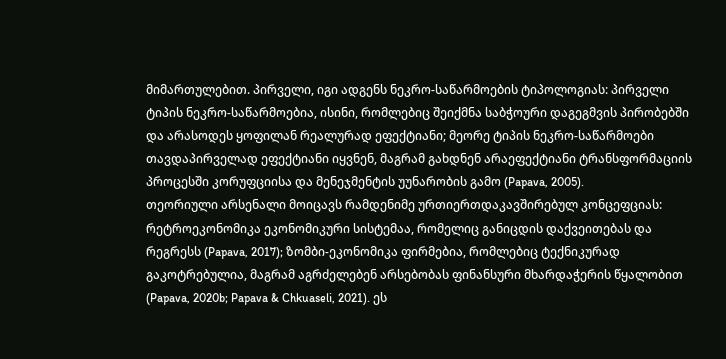მიმართულებით. პირველი, იგი ადგენს ნეკრო-საწარმოების ტიპოლოგიას: პირველი ტიპის ნეკრო-საწარმოებია, ისინი, რომლებიც შეიქმნა საბჭოური დაგეგმვის პირობებში და არასოდეს ყოფილან რეალურად ეფექტიანი; მეორე ტიპის ნეკრო-საწარმოები თავდაპირველად ეფექტიანი იყვნენ, მაგრამ გახდნენ არაეფექტიანი ტრანსფორმაციის პროცესში კორუფციისა და მენეჯმენტის უუნარობის გამო (Papava, 2005).
თეორიული არსენალი მოიცავს რამდენიმე ურთიერთდაკავშირებულ კონცეფციას: რეტროეკონომიკა ეკონომიკური სისტემაა, რომელიც განიცდის დაქვეითებას და რეგრესს (Papava, 2017); ზომბი-ეკონომიკა ფირმებია, რომლებიც ტექნიკურად გაკოტრებულია, მაგრამ აგრძელებენ არსებობას ფინანსური მხარდაჭერის წყალობით (Papava, 2020b; Papava & Chkuaseli, 2021). ეს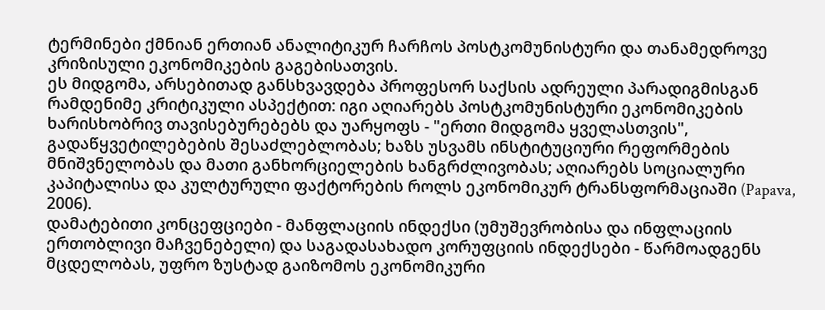ტერმინები ქმნიან ერთიან ანალიტიკურ ჩარჩოს პოსტკომუნისტური და თანამედროვე კრიზისული ეკონომიკების გაგებისათვის.
ეს მიდგომა, არსებითად განსხვავდება პროფესორ საქსის ადრეული პარადიგმისგან რამდენიმე კრიტიკული ასპექტით: იგი აღიარებს პოსტკომუნისტური ეკონომიკების ხარისხობრივ თავისებურებებს და უარყოფს - "ერთი მიდგომა ყველასთვის", გადაწყვეტილებების შესაძლებლობას; ხაზს უსვამს ინსტიტუციური რეფორმების მნიშვნელობას და მათი განხორციელების ხანგრძლივობას; აღიარებს სოციალური კაპიტალისა და კულტურული ფაქტორების როლს ეკონომიკურ ტრანსფორმაციაში (Papava, 2006).
დამატებითი კონცეფციები - მანფლაციის ინდექსი (უმუშევრობისა და ინფლაციის ერთობლივი მაჩვენებელი) და საგადასახადო კორუფციის ინდექსები - წარმოადგენს მცდელობას, უფრო ზუსტად გაიზომოს ეკონომიკური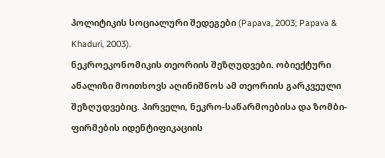პოლიტიკის სოციალური შედეგები (Papava, 2003; Papava & Khaduri, 2003).
ნეკროეკონომიკის თეორიის შეზღუდვები. ობიექტური ანალიზი მოითხოვს აღინიშნოს ამ თეორიის გარკვეული შეზღუდვებიც. პირველი, ნეკრო-საწარმოებისა და ზომბი-ფირმების იდენტიფიკაციის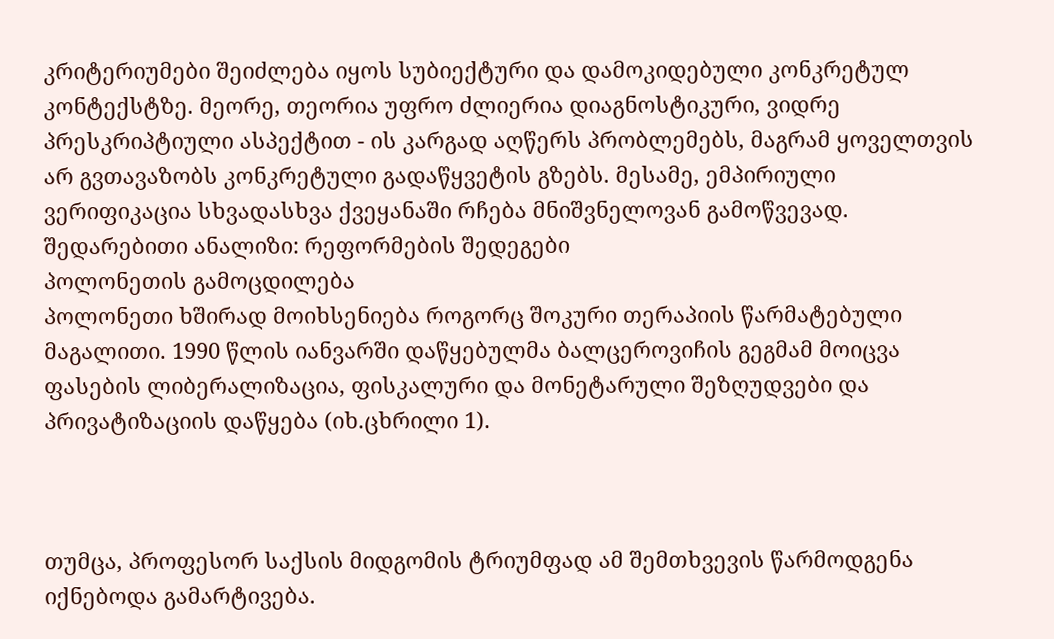კრიტერიუმები შეიძლება იყოს სუბიექტური და დამოკიდებული კონკრეტულ კონტექსტზე. მეორე, თეორია უფრო ძლიერია დიაგნოსტიკური, ვიდრე პრესკრიპტიული ასპექტით - ის კარგად აღწერს პრობლემებს, მაგრამ ყოველთვის არ გვთავაზობს კონკრეტული გადაწყვეტის გზებს. მესამე, ემპირიული ვერიფიკაცია სხვადასხვა ქვეყანაში რჩება მნიშვნელოვან გამოწვევად.
შედარებითი ანალიზი: რეფორმების შედეგები
პოლონეთის გამოცდილება
პოლონეთი ხშირად მოიხსენიება როგორც შოკური თერაპიის წარმატებული მაგალითი. 1990 წლის იანვარში დაწყებულმა ბალცეროვიჩის გეგმამ მოიცვა ფასების ლიბერალიზაცია, ფისკალური და მონეტარული შეზღუდვები და პრივატიზაციის დაწყება (იხ.ცხრილი 1).



თუმცა, პროფესორ საქსის მიდგომის ტრიუმფად ამ შემთხვევის წარმოდგენა იქნებოდა გამარტივება.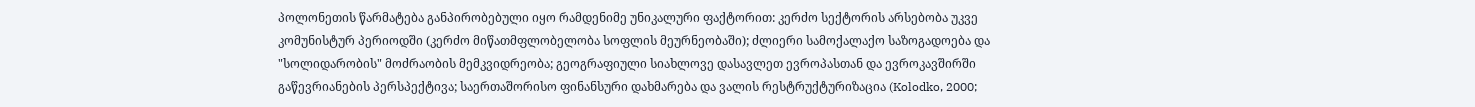პოლონეთის წარმატება განპირობებული იყო რამდენიმე უნიკალური ფაქტორით: კერძო სექტორის არსებობა უკვე კომუნისტურ პერიოდში (კერძო მიწათმფლობელობა სოფლის მეურნეობაში); ძლიერი სამოქალაქო საზოგადოება და "სოლიდარობის" მოძრაობის მემკვიდრეობა; გეოგრაფიული სიახლოვე დასავლეთ ევროპასთან და ევროკავშირში გაწევრიანების პერსპექტივა; საერთაშორისო ფინანსური დახმარება და ვალის რესტრუქტურიზაცია (Kolodko, 2000;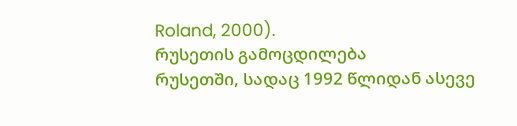Roland, 2000).
რუსეთის გამოცდილება
რუსეთში, სადაც 1992 წლიდან ასევე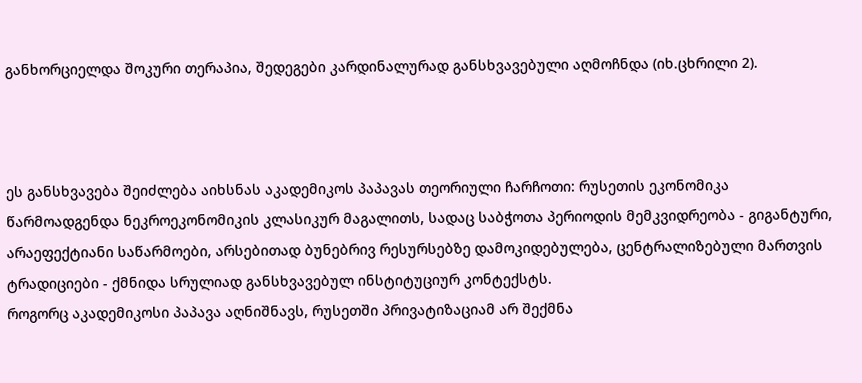განხორციელდა შოკური თერაპია, შედეგები კარდინალურად განსხვავებული აღმოჩნდა (იხ.ცხრილი 2).



ეს განსხვავება შეიძლება აიხსნას აკადემიკოს პაპავას თეორიული ჩარჩოთი: რუსეთის ეკონომიკა წარმოადგენდა ნეკროეკონომიკის კლასიკურ მაგალითს, სადაც საბჭოთა პერიოდის მემკვიდრეობა - გიგანტური, არაეფექტიანი საწარმოები, არსებითად ბუნებრივ რესურსებზე დამოკიდებულება, ცენტრალიზებული მართვის ტრადიციები - ქმნიდა სრულიად განსხვავებულ ინსტიტუციურ კონტექსტს.
როგორც აკადემიკოსი პაპავა აღნიშნავს, რუსეთში პრივატიზაციამ არ შექმნა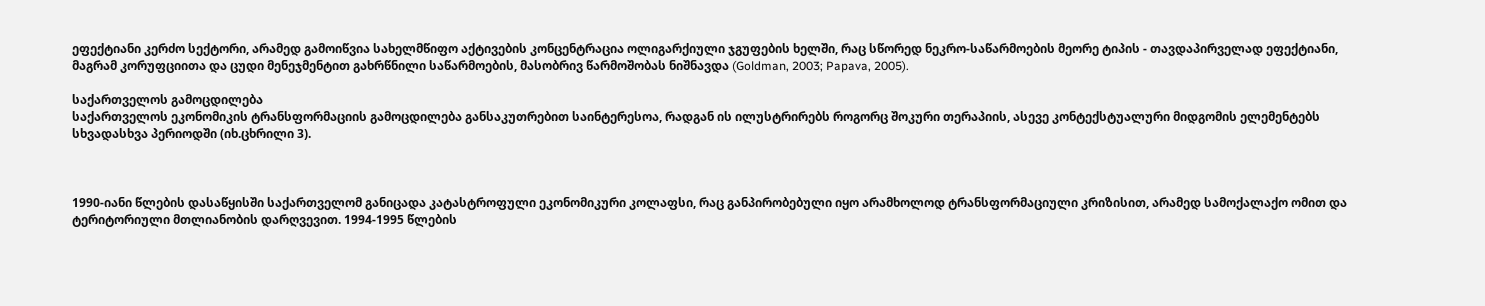ეფექტიანი კერძო სექტორი, არამედ გამოიწვია სახელმწიფო აქტივების კონცენტრაცია ოლიგარქიული ჯგუფების ხელში, რაც სწორედ ნეკრო-საწარმოების მეორე ტიპის - თავდაპირველად ეფექტიანი, მაგრამ კორუფციითა და ცუდი მენეჯმენტით გახრწნილი საწარმოების, მასობრივ წარმოშობას ნიშნავდა (Goldman, 2003; Papava, 2005).

საქართველოს გამოცდილება
საქართველოს ეკონომიკის ტრანსფორმაციის გამოცდილება განსაკუთრებით საინტერესოა, რადგან ის ილუსტრირებს როგორც შოკური თერაპიის, ასევე კონტექსტუალური მიდგომის ელემენტებს სხვადასხვა პერიოდში (იხ.ცხრილი 3).



1990-იანი წლების დასაწყისში საქართველომ განიცადა კატასტროფული ეკონომიკური კოლაფსი, რაც განპირობებული იყო არამხოლოდ ტრანსფორმაციული კრიზისით, არამედ სამოქალაქო ომით და ტერიტორიული მთლიანობის დარღვევით. 1994-1995 წლების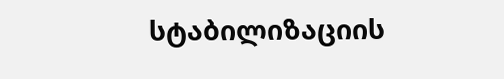სტაბილიზაციის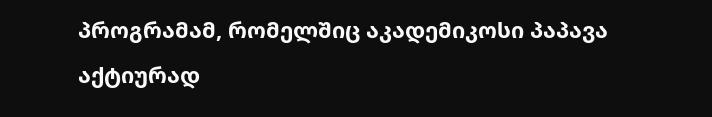პროგრამამ, რომელშიც აკადემიკოსი პაპავა აქტიურად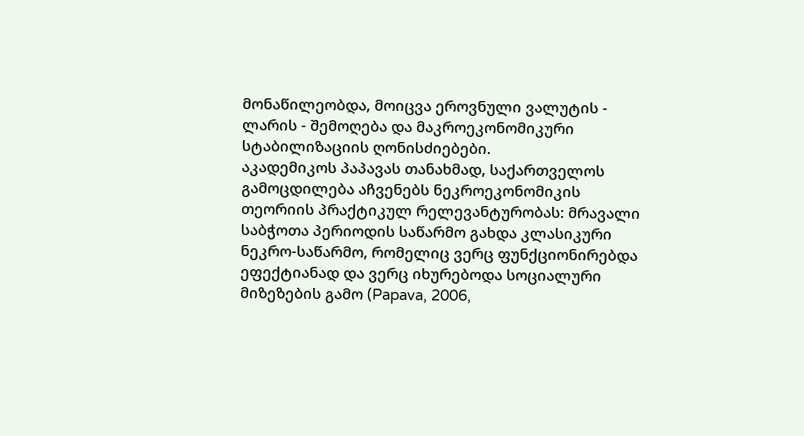მონაწილეობდა, მოიცვა ეროვნული ვალუტის - ლარის - შემოღება და მაკროეკონომიკური სტაბილიზაციის ღონისძიებები.
აკადემიკოს პაპავას თანახმად, საქართველოს გამოცდილება აჩვენებს ნეკროეკონომიკის თეორიის პრაქტიკულ რელევანტურობას: მრავალი საბჭოთა პერიოდის საწარმო გახდა კლასიკური ნეკრო-საწარმო, რომელიც ვერც ფუნქციონირებდა ეფექტიანად და ვერც იხურებოდა სოციალური მიზეზების გამო (Papava, 2006,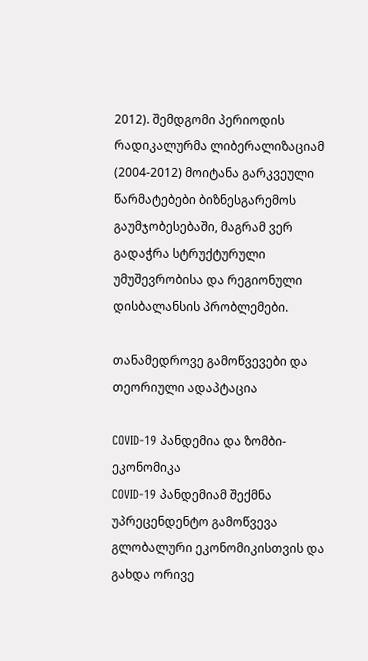2012). შემდგომი პერიოდის რადიკალურმა ლიბერალიზაციამ (2004-2012) მოიტანა გარკვეული წარმატებები ბიზნესგარემოს გაუმჯობესებაში, მაგრამ ვერ გადაჭრა სტრუქტურული უმუშევრობისა და რეგიონული დისბალანსის პრობლემები.

თანამედროვე გამოწვევები და თეორიული ადაპტაცია

COVID-19 პანდემია და ზომბი-ეკონომიკა
COVID-19 პანდემიამ შექმნა უპრეცენდენტო გამოწვევა გლობალური ეკონომიკისთვის და გახდა ორივე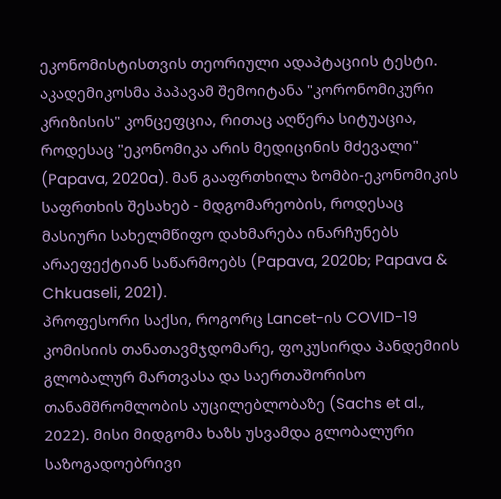ეკონომისტისთვის თეორიული ადაპტაციის ტესტი. აკადემიკოსმა პაპავამ შემოიტანა "კორონომიკური კრიზისის" კონცეფცია, რითაც აღწერა სიტუაცია, როდესაც "ეკონომიკა არის მედიცინის მძევალი" (Papava, 2020a). მან გააფრთხილა ზომბი-ეკონომიკის საფრთხის შესახებ - მდგომარეობის, როდესაც მასიური სახელმწიფო დახმარება ინარჩუნებს არაეფექტიან საწარმოებს (Papava, 2020b; Papava & Chkuaseli, 2021).
პროფესორი საქსი, როგორც Lancet-ის COVID-19 კომისიის თანათავმჯდომარე, ფოკუსირდა პანდემიის გლობალურ მართვასა და საერთაშორისო თანამშრომლობის აუცილებლობაზე (Sachs et al., 2022). მისი მიდგომა ხაზს უსვამდა გლობალური საზოგადოებრივი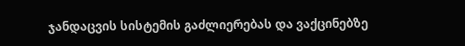ჯანდაცვის სისტემის გაძლიერებას და ვაქცინებზე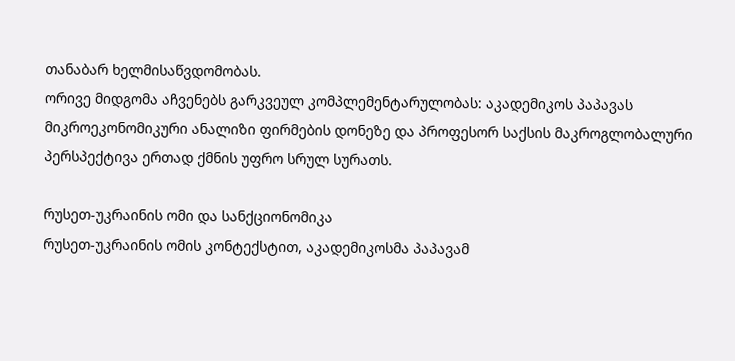თანაბარ ხელმისაწვდომობას.
ორივე მიდგომა აჩვენებს გარკვეულ კომპლემენტარულობას: აკადემიკოს პაპავას მიკროეკონომიკური ანალიზი ფირმების დონეზე და პროფესორ საქსის მაკროგლობალური პერსპექტივა ერთად ქმნის უფრო სრულ სურათს.

რუსეთ-უკრაინის ომი და სანქციონომიკა
რუსეთ-უკრაინის ომის კონტექსტით, აკადემიკოსმა პაპავამ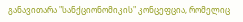განავითარა "სანქციონომიკის" კონცეფცია, რომელიც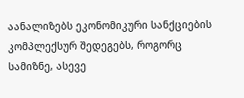აანალიზებს ეკონომიკური სანქციების კომპლექსურ შედეგებს, როგორც სამიზნე, ასევე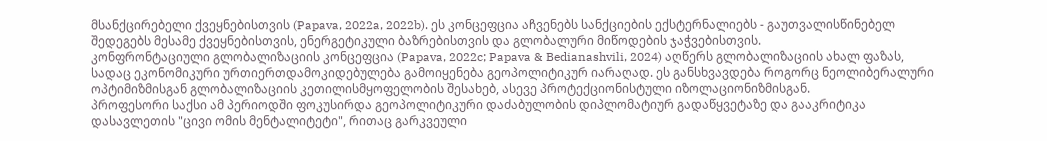მსანქცირებელი ქვეყნებისთვის (Papava, 2022a, 2022b). ეს კონცეფცია აჩვენებს სანქციების ექსტერნალიებს - გაუთვალისწინებელ შედეგებს მესამე ქვეყნებისთვის, ენერგეტიკული ბაზრებისთვის და გლობალური მიწოდების ჯაჭვებისთვის.
კონფრონტაციული გლობალიზაციის კონცეფცია (Papava, 2022c; Papava & Bedianashvili, 2024) აღწერს გლობალიზაციის ახალ ფაზას, სადაც ეკონომიკური ურთიერთდამოკიდებულება გამოიყენება გეოპოლიტიკურ იარაღად. ეს განსხვავდება როგორც ნეოლიბერალური ოპტიმიზმისგან გლობალიზაციის კეთილისმყოფელობის შესახებ, ასევე პროტექციონისტული იზოლაციონიზმისგან.
პროფესორი საქსი ამ პერიოდში ფოკუსირდა გეოპოლიტიკური დაძაბულობის დიპლომატიურ გადაწყვეტაზე და გააკრიტიკა დასავლეთის "ცივი ომის მენტალიტეტი", რითაც გარკვეული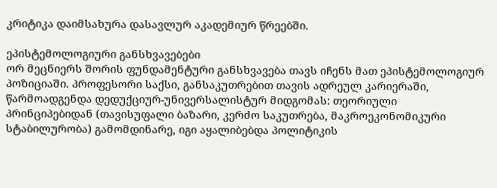კრიტიკა დაიმსახურა დასავლურ აკადემიურ წრეებში.

ეპისტემოლოგიური განსხვავებები
ორ მეცნიერს შორის ფუნდამენტური განსხვავება თავს იჩენს მათ ეპისტემოლოგიურ პოზიციაში. პროფესორი საქსი, განსაკუთრებით თავის ადრეულ კარიერაში, წარმოადგენდა დედუქციურ-უნივერსალისტურ მიდგომას: თეორიული პრინციპებიდან (თავისუფალი ბაზარი, კერძო საკუთრება, მაკროეკონომიკური სტაბილურობა) გამომდინარე, იგი აყალიბებდა პოლიტიკის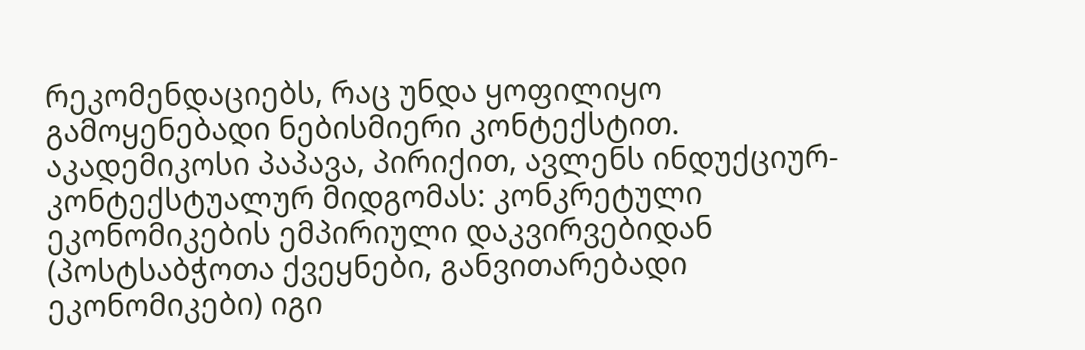რეკომენდაციებს, რაც უნდა ყოფილიყო გამოყენებადი ნებისმიერი კონტექსტით.
აკადემიკოსი პაპავა, პირიქით, ავლენს ინდუქციურ-კონტექსტუალურ მიდგომას: კონკრეტული ეკონომიკების ემპირიული დაკვირვებიდან (პოსტსაბჭოთა ქვეყნები, განვითარებადი ეკონომიკები) იგი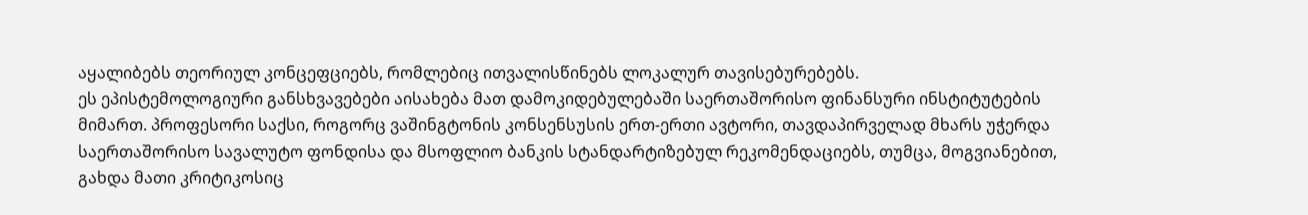აყალიბებს თეორიულ კონცეფციებს, რომლებიც ითვალისწინებს ლოკალურ თავისებურებებს.
ეს ეპისტემოლოგიური განსხვავებები აისახება მათ დამოკიდებულებაში საერთაშორისო ფინანსური ინსტიტუტების მიმართ. პროფესორი საქსი, როგორც ვაშინგტონის კონსენსუსის ერთ-ერთი ავტორი, თავდაპირველად მხარს უჭერდა საერთაშორისო სავალუტო ფონდისა და მსოფლიო ბანკის სტანდარტიზებულ რეკომენდაციებს, თუმცა, მოგვიანებით, გახდა მათი კრიტიკოსიც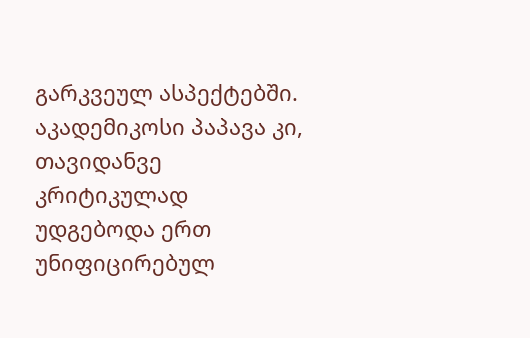გარკვეულ ასპექტებში. აკადემიკოსი პაპავა კი, თავიდანვე კრიტიკულად უდგებოდა ერთ უნიფიცირებულ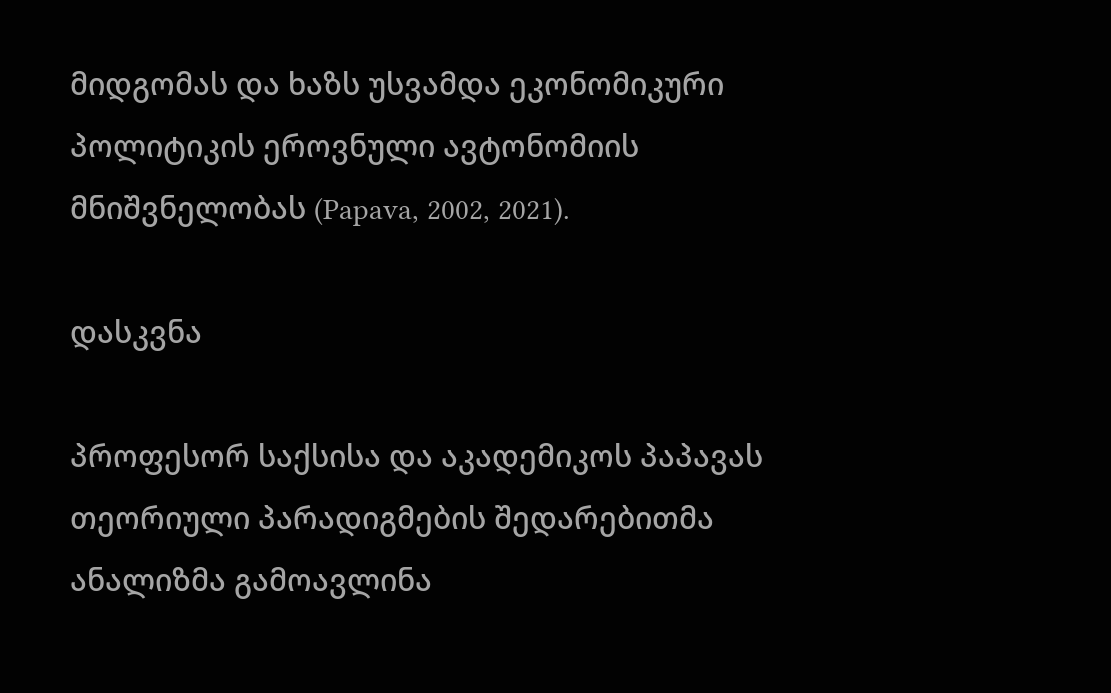მიდგომას და ხაზს უსვამდა ეკონომიკური პოლიტიკის ეროვნული ავტონომიის მნიშვნელობას (Papava, 2002, 2021).

დასკვნა

პროფესორ საქსისა და აკადემიკოს პაპავას თეორიული პარადიგმების შედარებითმა ანალიზმა გამოავლინა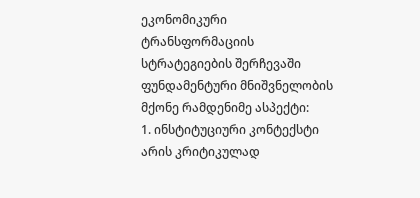ეკონომიკური ტრანსფორმაციის სტრატეგიების შერჩევაში ფუნდამენტური მნიშვნელობის მქონე რამდენიმე ასპექტი:
1. ინსტიტუციური კონტექსტი არის კრიტიკულად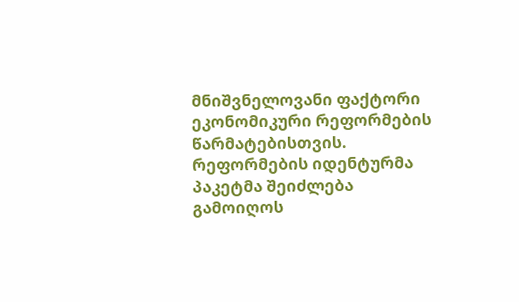მნიშვნელოვანი ფაქტორი ეკონომიკური რეფორმების წარმატებისთვის. რეფორმების იდენტურმა პაკეტმა შეიძლება გამოიღოს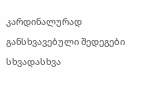კარდინალურად განსხვავებული შედეგები სხვადასხვა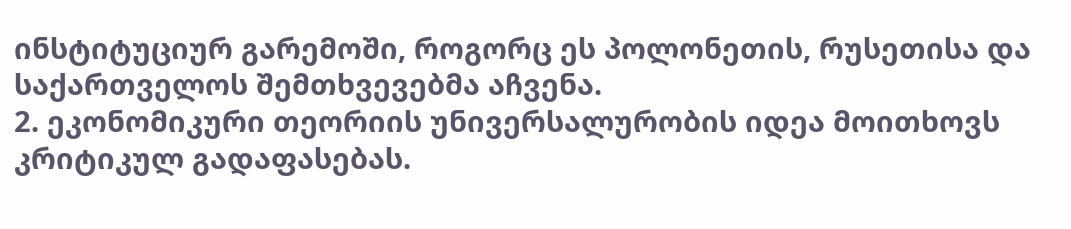ინსტიტუციურ გარემოში, როგორც ეს პოლონეთის, რუსეთისა და საქართველოს შემთხვევებმა აჩვენა.
2. ეკონომიკური თეორიის უნივერსალურობის იდეა მოითხოვს კრიტიკულ გადაფასებას.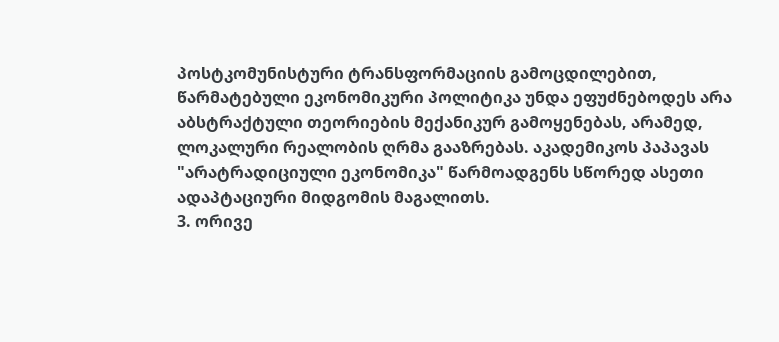პოსტკომუნისტური ტრანსფორმაციის გამოცდილებით, წარმატებული ეკონომიკური პოლიტიკა უნდა ეფუძნებოდეს არა აბსტრაქტული თეორიების მექანიკურ გამოყენებას, არამედ, ლოკალური რეალობის ღრმა გააზრებას. აკადემიკოს პაპავას "არატრადიციული ეკონომიკა" წარმოადგენს სწორედ ასეთი ადაპტაციური მიდგომის მაგალითს.
3. ორივე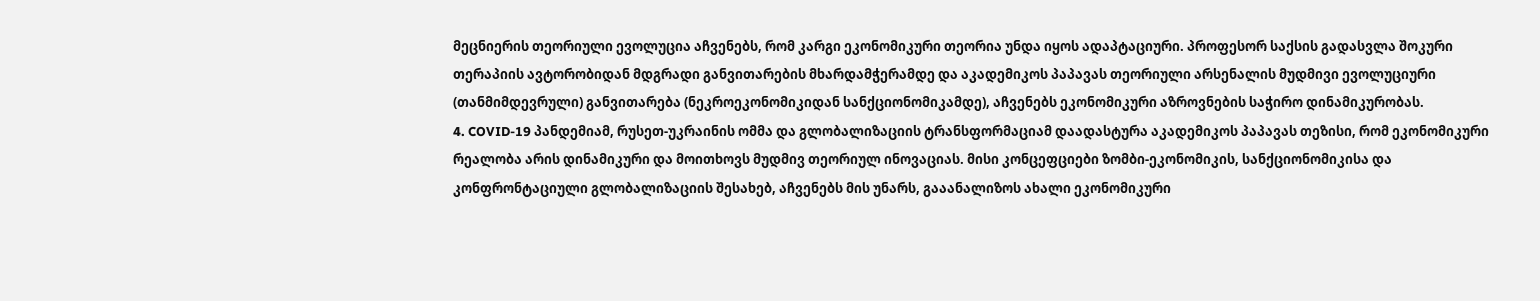მეცნიერის თეორიული ევოლუცია აჩვენებს, რომ კარგი ეკონომიკური თეორია უნდა იყოს ადაპტაციური. პროფესორ საქსის გადასვლა შოკური თერაპიის ავტორობიდან მდგრადი განვითარების მხარდამჭერამდე და აკადემიკოს პაპავას თეორიული არსენალის მუდმივი ევოლუციური (თანმიმდევრული) განვითარება (ნეკროეკონომიკიდან სანქციონომიკამდე), აჩვენებს ეკონომიკური აზროვნების საჭირო დინამიკურობას.
4. COVID-19 პანდემიამ, რუსეთ-უკრაინის ომმა და გლობალიზაციის ტრანსფორმაციამ დაადასტურა აკადემიკოს პაპავას თეზისი, რომ ეკონომიკური რეალობა არის დინამიკური და მოითხოვს მუდმივ თეორიულ ინოვაციას. მისი კონცეფციები ზომბი-ეკონომიკის, სანქციონომიკისა და კონფრონტაციული გლობალიზაციის შესახებ, აჩვენებს მის უნარს, გააანალიზოს ახალი ეკონომიკური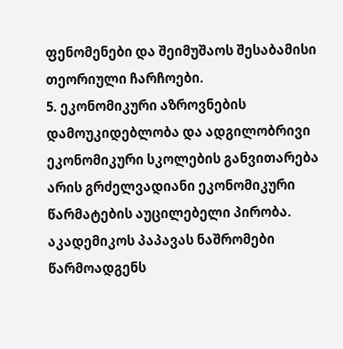ფენომენები და შეიმუშაოს შესაბამისი თეორიული ჩარჩოები.
5. ეკონომიკური აზროვნების დამოუკიდებლობა და ადგილობრივი ეკონომიკური სკოლების განვითარება არის გრძელვადიანი ეკონომიკური წარმატების აუცილებელი პირობა. აკადემიკოს პაპავას ნაშრომები წარმოადგენს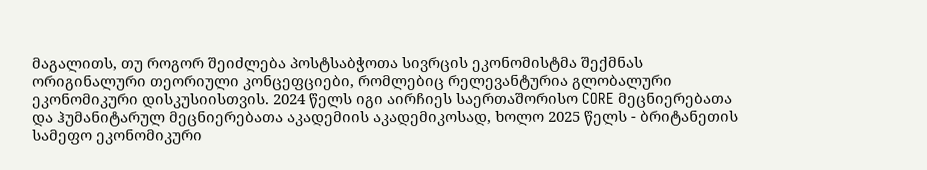მაგალითს, თუ როგორ შეიძლება პოსტსაბჭოთა სივრცის ეკონომისტმა შექმნას ორიგინალური თეორიული კონცეფციები, რომლებიც რელევანტურია გლობალური ეკონომიკური დისკუსიისთვის. 2024 წელს იგი აირჩიეს საერთაშორისო CORE მეცნიერებათა და ჰუმანიტარულ მეცნიერებათა აკადემიის აკადემიკოსად, ხოლო 2025 წელს - ბრიტანეთის სამეფო ეკონომიკური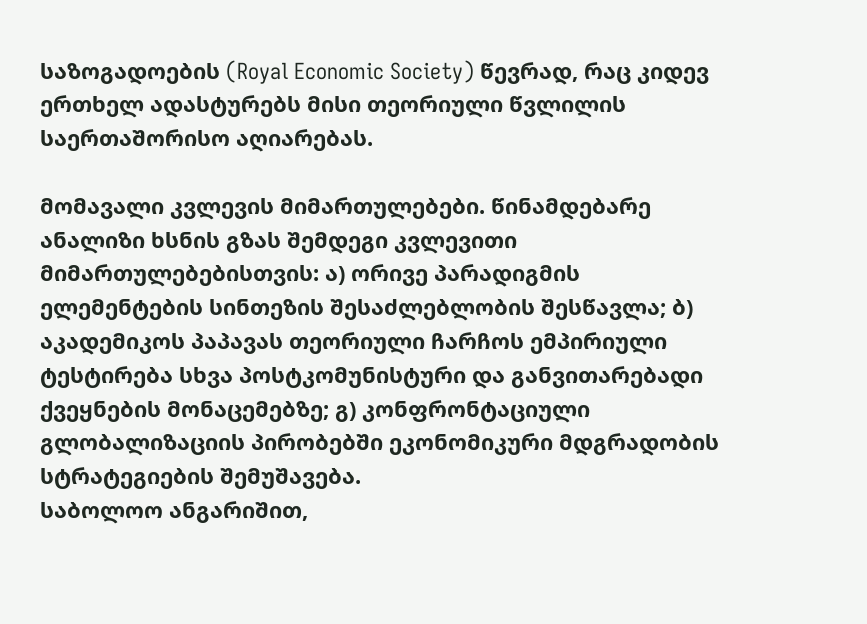საზოგადოების (Royal Economic Society) წევრად, რაც კიდევ ერთხელ ადასტურებს მისი თეორიული წვლილის საერთაშორისო აღიარებას.

მომავალი კვლევის მიმართულებები. წინამდებარე ანალიზი ხსნის გზას შემდეგი კვლევითი მიმართულებებისთვის: ა) ორივე პარადიგმის ელემენტების სინთეზის შესაძლებლობის შესწავლა; ბ) აკადემიკოს პაპავას თეორიული ჩარჩოს ემპირიული ტესტირება სხვა პოსტკომუნისტური და განვითარებადი ქვეყნების მონაცემებზე; გ) კონფრონტაციული გლობალიზაციის პირობებში ეკონომიკური მდგრადობის სტრატეგიების შემუშავება.
საბოლოო ანგარიშით,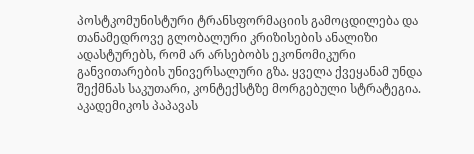პოსტკომუნისტური ტრანსფორმაციის გამოცდილება და თანამედროვე გლობალური კრიზისების ანალიზი ადასტურებს, რომ არ არსებობს ეკონომიკური განვითარების უნივერსალური გზა. ყველა ქვეყანამ უნდა შექმნას საკუთარი, კონტექსტზე მორგებული სტრატეგია. აკადემიკოს პაპავას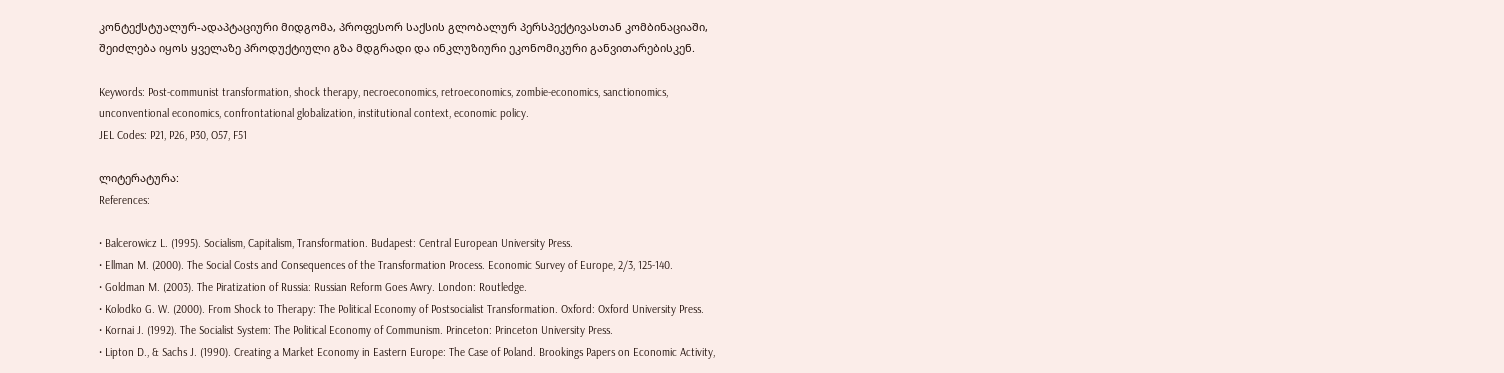კონტექსტუალურ-ადაპტაციური მიდგომა, პროფესორ საქსის გლობალურ პერსპექტივასთან კომბინაციაში, შეიძლება იყოს ყველაზე პროდუქტიული გზა მდგრადი და ინკლუზიური ეკონომიკური განვითარებისკენ.

Keywords: Post-communist transformation, shock therapy, necroeconomics, retroeconomics, zombie-economics, sanctionomics, unconventional economics, confrontational globalization, institutional context, economic policy.
JEL Codes: P21, P26, P30, O57, F51

ლიტერატურა:
References:

• Balcerowicz L. (1995). Socialism, Capitalism, Transformation. Budapest: Central European University Press.
• Ellman M. (2000). The Social Costs and Consequences of the Transformation Process. Economic Survey of Europe, 2/3, 125-140.
• Goldman M. (2003). The Piratization of Russia: Russian Reform Goes Awry. London: Routledge.
• Kolodko G. W. (2000). From Shock to Therapy: The Political Economy of Postsocialist Transformation. Oxford: Oxford University Press.
• Kornai J. (1992). The Socialist System: The Political Economy of Communism. Princeton: Princeton University Press.
• Lipton D., & Sachs J. (1990). Creating a Market Economy in Eastern Europe: The Case of Poland. Brookings Papers on Economic Activity,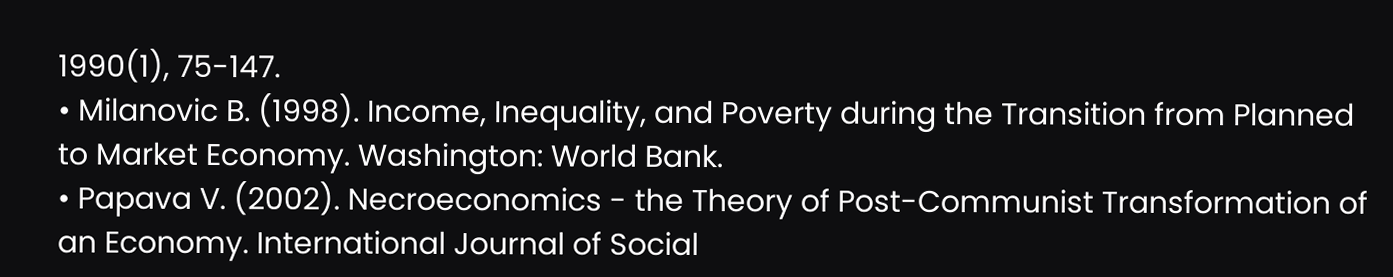1990(1), 75-147.
• Milanovic B. (1998). Income, Inequality, and Poverty during the Transition from Planned to Market Economy. Washington: World Bank.
• Papava V. (2002). Necroeconomics - the Theory of Post-Communist Transformation of an Economy. International Journal of Social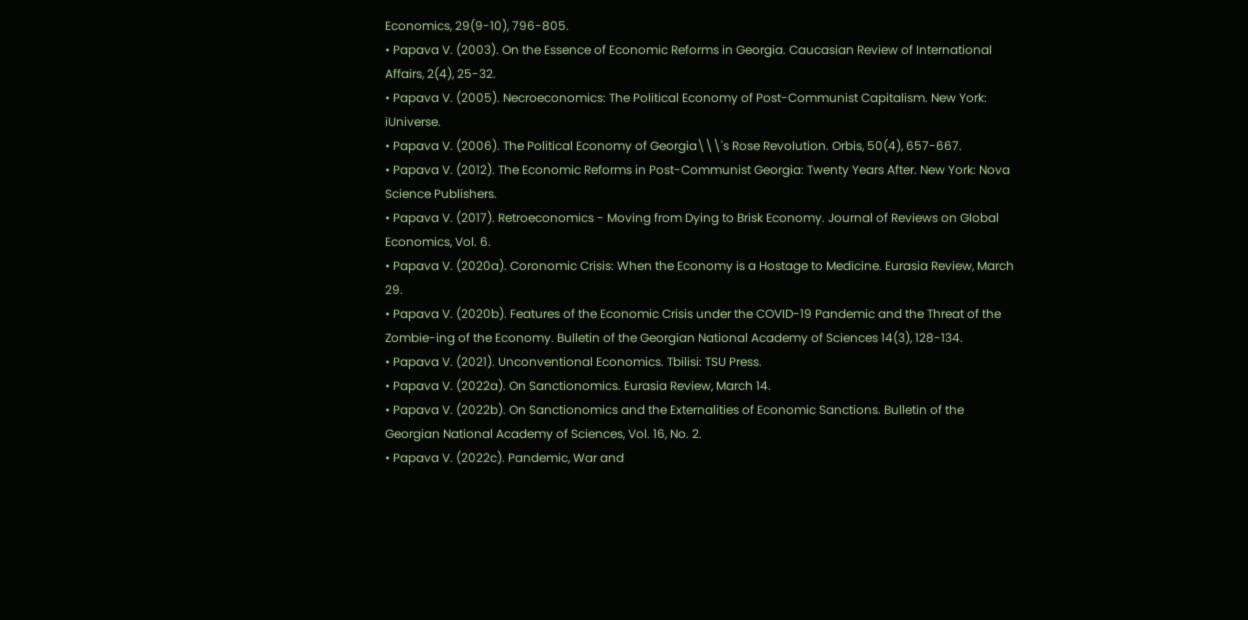Economics, 29(9-10), 796-805.
• Papava V. (2003). On the Essence of Economic Reforms in Georgia. Caucasian Review of International Affairs, 2(4), 25-32.
• Papava V. (2005). Necroeconomics: The Political Economy of Post-Communist Capitalism. New York: iUniverse.
• Papava V. (2006). The Political Economy of Georgia\\\'s Rose Revolution. Orbis, 50(4), 657-667.
• Papava V. (2012). The Economic Reforms in Post-Communist Georgia: Twenty Years After. New York: Nova Science Publishers.
• Papava V. (2017). Retroeconomics - Moving from Dying to Brisk Economy. Journal of Reviews on Global Economics, Vol. 6.
• Papava V. (2020a). Coronomic Crisis: When the Economy is a Hostage to Medicine. Eurasia Review, March 29.
• Papava V. (2020b). Features of the Economic Crisis under the COVID-19 Pandemic and the Threat of the Zombie-ing of the Economy. Bulletin of the Georgian National Academy of Sciences 14(3), 128-134.
• Papava V. (2021). Unconventional Economics. Tbilisi: TSU Press.
• Papava V. (2022a). On Sanctionomics. Eurasia Review, March 14.
• Papava V. (2022b). On Sanctionomics and the Externalities of Economic Sanctions. Bulletin of the Georgian National Academy of Sciences, Vol. 16, No. 2.
• Papava V. (2022c). Pandemic, War and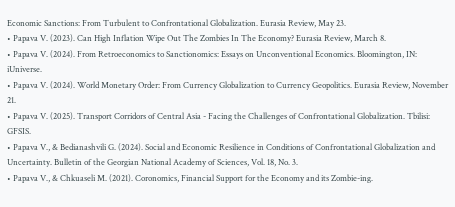Economic Sanctions: From Turbulent to Confrontational Globalization. Eurasia Review, May 23.
• Papava V. (2023). Can High Inflation Wipe Out The Zombies In The Economy? Eurasia Review, March 8.
• Papava V. (2024). From Retroeconomics to Sanctionomics: Essays on Unconventional Economics. Bloomington, IN: iUniverse.
• Papava V. (2024). World Monetary Order: From Currency Globalization to Currency Geopolitics. Eurasia Review, November 21.
• Papava V. (2025). Transport Corridors of Central Asia - Facing the Challenges of Confrontational Globalization. Tbilisi: GFSIS.
• Papava V., & Bedianashvili G. (2024). Social and Economic Resilience in Conditions of Confrontational Globalization and Uncertainty. Bulletin of the Georgian National Academy of Sciences, Vol. 18, No. 3.
• Papava V., & Chkuaseli M. (2021). Coronomics, Financial Support for the Economy and its Zombie-ing.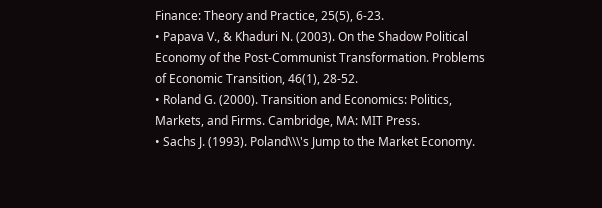Finance: Theory and Practice, 25(5), 6-23.
• Papava V., & Khaduri N. (2003). On the Shadow Political Economy of the Post-Communist Transformation. Problems of Economic Transition, 46(1), 28-52.
• Roland G. (2000). Transition and Economics: Politics, Markets, and Firms. Cambridge, MA: MIT Press.
• Sachs J. (1993). Poland\\\'s Jump to the Market Economy.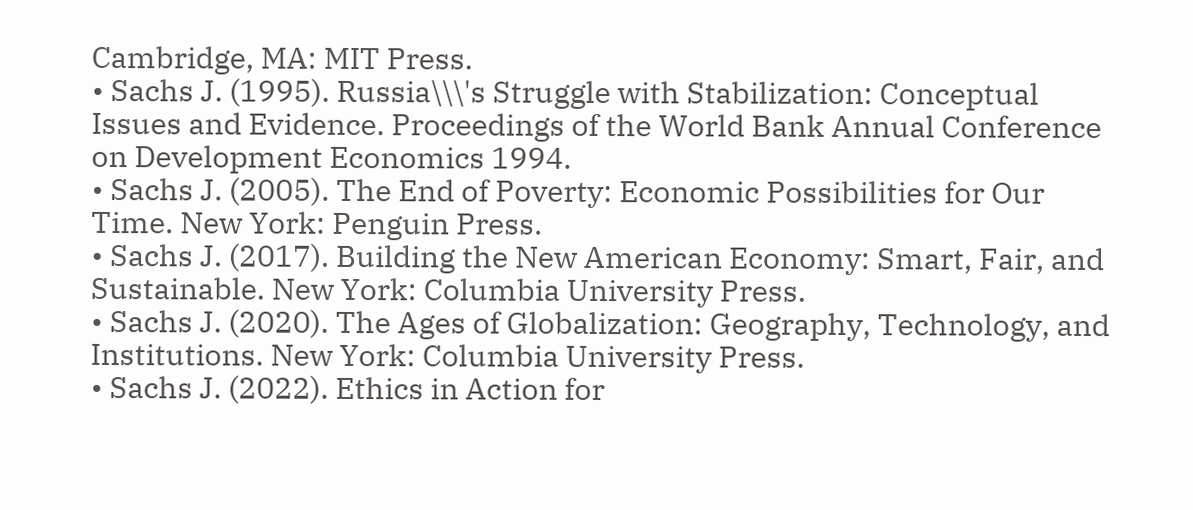Cambridge, MA: MIT Press.
• Sachs J. (1995). Russia\\\'s Struggle with Stabilization: Conceptual Issues and Evidence. Proceedings of the World Bank Annual Conference on Development Economics 1994.
• Sachs J. (2005). The End of Poverty: Economic Possibilities for Our Time. New York: Penguin Press.
• Sachs J. (2017). Building the New American Economy: Smart, Fair, and Sustainable. New York: Columbia University Press.
• Sachs J. (2020). The Ages of Globalization: Geography, Technology, and Institutions. New York: Columbia University Press.
• Sachs J. (2022). Ethics in Action for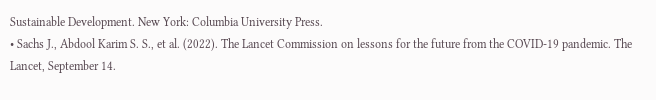Sustainable Development. New York: Columbia University Press.
• Sachs J., Abdool Karim S. S., et al. (2022). The Lancet Commission on lessons for the future from the COVID-19 pandemic. The Lancet, September 14.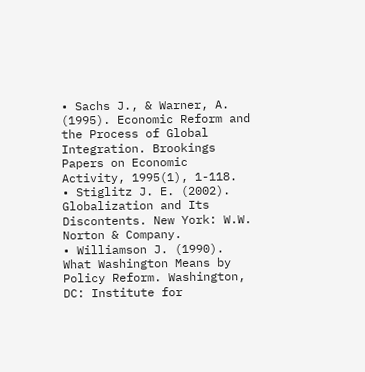• Sachs J., & Warner, A. (1995). Economic Reform and the Process of Global Integration. Brookings Papers on Economic Activity, 1995(1), 1-118.
• Stiglitz J. E. (2002). Globalization and Its Discontents. New York: W.W. Norton & Company.
• Williamson J. (1990). What Washington Means by Policy Reform. Washington, DC: Institute for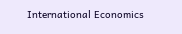International Economics